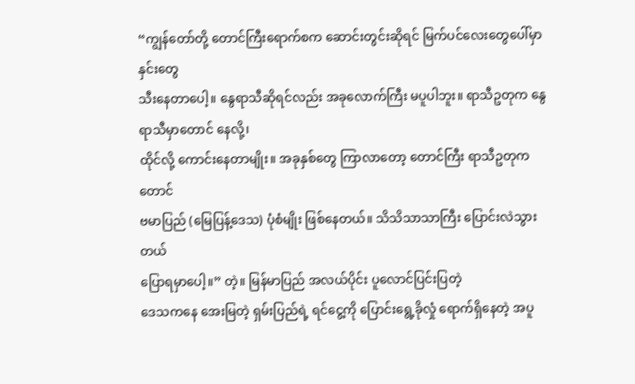“ကျွန်တော်တို့ တောင်ကြီးရောက်စက ဆောင်းတွင်းဆိုရင် မြက်ပင်လေးတွေပေါ်မှာ နှင်းတွေ
သီးနေတာပေါ့။ နွေရာသီဆိုရင်လည်း အခုလောက်ကြီး မပူပါဘူး။ ရာသီဥတုက နွေရာသီမှာတောင် နေလို့၊
ထိုင်လို့ ကောင်းနေတာမျိုး။ အခုနှစ်တွေ ကြာလာတော့ တောင်ကြီး ရာသီဥတုကတောင်
ဗမာပြည် (မြေပြန့်ဒေသ) ပုံစံမျိုး ဖြစ်နေတယ်။ သိသိသာသာကြီး ပြောင်းလဲသွားတယ်
ပြောရမှာပေါ့။” တဲ့။ မြန်မာပြည် အလယ်ပိုင်း ပူလောင်ပြင်းပြတဲ့
ဒေသကနေ အေးမြတဲ့ ရှမ်းပြည်ရဲ့ ရင်ငွေ့ကို ပြောင်းရွေ့ခိုလှုံ ရောက်ရှိနေတဲ့ အပူ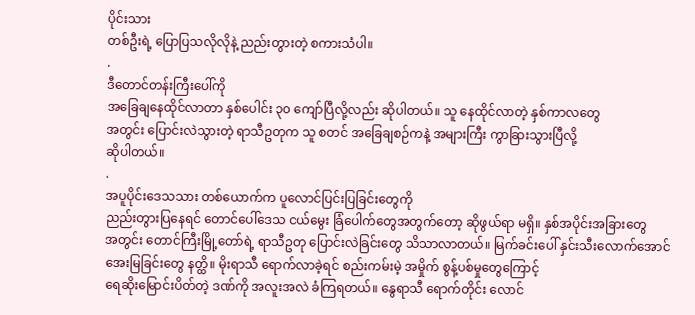ပိုင်းသား
တစ်ဦးရဲ့ ပြောပြသလိုလိုနဲ့ ညည်းတွားတဲ့ စကားသံပါ။
.
ဒီတောင်တန်းကြီးပေါ်ကို
အခြေချနေထိုင်လာတာ နှစ်ပေါင်း ၃၀ ကျော်ပြီလို့လည်း ဆိုပါတယ်။ သူ နေထိုင်လာတဲ့ နှစ်ကာလတွေ
အတွင်း ပြောင်းလဲသွားတဲ့ ရာသီဥတုက သူ စတင် အခြေချစဉ်ကနဲ့ အများကြီး ကွာခြားသွားပြီလို့
ဆိုပါတယ်။
.
အပူပိုင်းဒေသသား တစ်ယောက်က ပူလောင်ပြင်းပြခြင်းတွေကို
ညည်းတွားပြနေရင် တောင်ပေါ်ဒေသ ငယ်မွေး ခြံပေါက်တွေအတွက်တော့ ဆိုဖွယ်ရာ မရှိ။ နှစ်အပိုင်းအခြားတွေ
အတွင်း တောင်ကြီးမြို့တော်ရဲ့ ရာသီဥတု ပြောင်းလဲခြင်းတွေ သိသာလာတယ်။ မြက်ခင်းပေါ် နှင်းသီးလောက်အောင်
အေးမြခြင်းတွေ နတ္ထိ။ မိုးရာသီ ရောက်လာခဲ့ရင် စည်းကမ်းမဲ့ အမှိုက် စွန့်ပစ်မှုတွေကြောင့်
ရေဆိုးမြောင်းပိတ်တဲ့ ဒဏ်ကို အလူးအလဲ ခံကြရတယ်။ နွေရာသီ ရောက်တိုင်း လောင်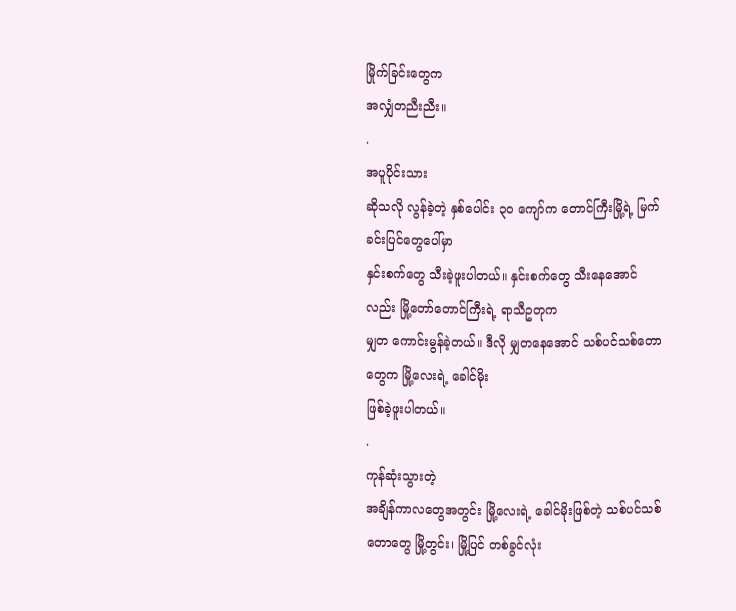မြိုက်ခြင်းတွေက
အလျှံတညီးညီး။
.
အပူပိုင်းသား
ဆိုသလို လွန်ခဲ့တဲ့ နှစ်ပေါင်း ၃၀ ကျော်က တောင်ကြီးမြို့ရဲ့ မြက်ခင်းပြင်တွေပေါ်မှာ
နှင်းစက်တွေ သီးခဲ့ဖူးပါတယ်။ နှင်းစက်တွေ သီးနေအောင်လည်း မြို့တော်တောင်ကြီးရဲ့ ရာသီဥတုက
မျှတ ကောင်းမွန်ခဲ့တယ်။ ဒီလို မျှတနေအောင် သစ်ပင်သစ်တောတွေက မြို့လေးရဲ့ ခေါင်မိုး
ဖြစ်ခဲ့ဖူးပါတယ်။
.
ကုန်ဆုံးသွားတဲ့
အချိန်ကာလတွေအတွင်း မြို့လေးရဲ့ ခေါင်မိုးဖြစ်တဲ့ သစ်ပင်သစ်တောတွေ မြို့တွင်း၊ မြို့ပြင် တစ်ခွင်လုံး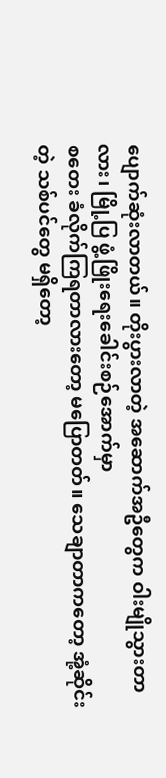ပျောက်ဆုံးလာတယ်။ တိုးပွားလာတဲ့ အဆောက်အဦတွေက ဝါးမျိုသွားတာလား၊ မြို့ပြ ဖွံ့ဖြိုးရေးခေါင်းစဉ်အောက်မှာ
စတေး ခံလိုက်ကြရတာလားတော့ မပြောတတ်။ သေချာတာကတော့ အုံ့ဆိုင်းတဲ့ သစ်ပင်တွေ မရှိတော့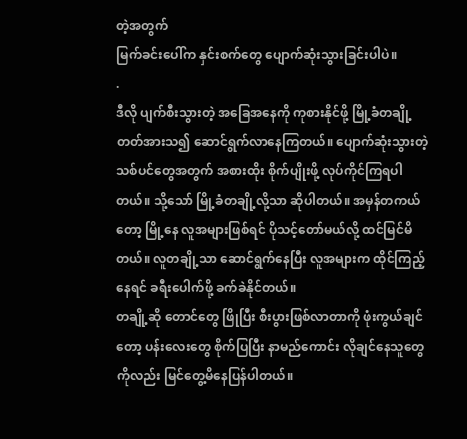တဲ့အတွက်
မြက်ခင်းပေါ်က နှင်းစက်တွေ ပျောက်ဆုံးသွားခြင်းပါပဲ။
.
ဒီလို ပျက်စီးသွားတဲ့ အခြေအနေကို ကုစားနိုင်ဖို့ မြို့ခံတချို့ တတ်အားသ၍ ဆောင်ရွက်လာနေကြတယ်။ ပျောက်ဆုံးသွားတဲ့ သစ်ပင်တွေအတွက် အစားထိုး စိုက်ပျိုးဖို့ လုပ်ကိုင်ကြရပါတယ်။ သို့သော် မြို့ခံတချို့လို့သာ ဆိုပါတယ်။ အမှန်တကယ်တော့ မြို့နေ လူအများဖြစ်ရင် ပိုသင့်တော်မယ်လို့ ထင်မြင်မိတယ်။ လူတချို့သာ ဆောင်ရွက်နေပြီး လူအများက ထိုင်ကြည့်နေရင် ခရီးပေါက်ဖို့ ခက်ခဲနိုင်တယ်။
တချို့ဆို တောင်တွေ ဖြိုပြီး စီးပွားဖြစ်လာတာကို ဖုံးကွယ်ချင်တော့ ပန်းလေးတွေ စိုက်ပြပြီး နာမည်ကောင်း လိုချင်နေသူတွေကိုလည်း မြင်တွေ့မိနေပြန်ပါတယ်။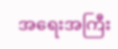အရေးအကြီး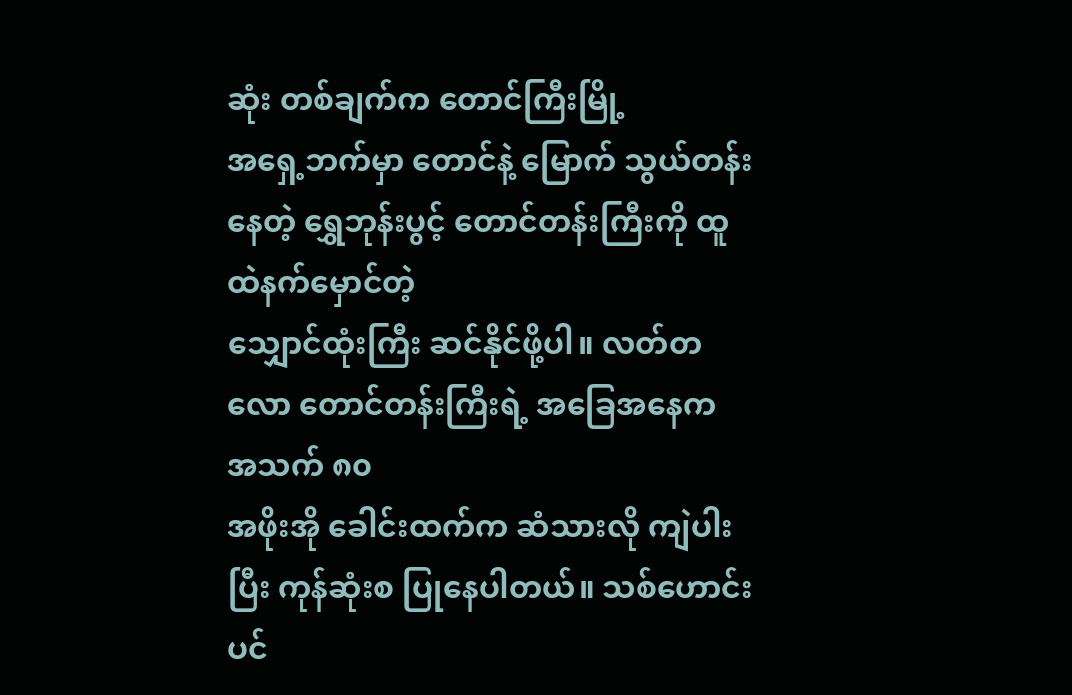ဆုံး တစ်ချက်က တောင်ကြီးမြို့
အရှေ့ဘက်မှာ တောင်နဲ့ မြောက် သွယ်တန်းနေတဲ့ ရွှေဘုန်းပွင့် တောင်တန်းကြီးကို ထူထဲနက်မှောင်တဲ့
သျှောင်ထုံးကြီး ဆင်နိုင်ဖို့ပါ။ လတ်တလော တောင်တန်းကြီးရဲ့ အခြေအနေက အသက် ၈၀
အဖိုးအို ခေါင်းထက်က ဆံသားလို ကျဲပါးပြီး ကုန်ဆုံးစ ပြုနေပါတယ်။ သစ်ဟောင်း ပင်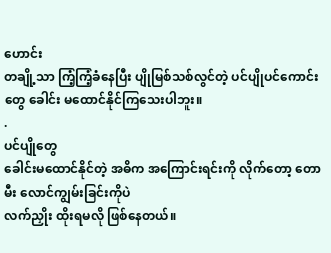ဟောင်း
တချို့သာ ကြံ့ကြံ့ခံနေပြီး ပျိုမြစ်သစ်လွင်တဲ့ ပင်ပျိုပင်ကောင်းတွေ ခေါင်း မထောင်နိုင်ကြသေးပါဘူး။
.
ပင်ပျိုတွေ
ခေါင်းမထောင်နိုင်တဲ့ အဓိက အကြောင်းရင်းကို လိုက်တော့ တောမီး လောင်ကျွမ်းခြင်းကိုပဲ
လက်ညှိုး ထိုးရမလို ဖြစ်နေတယ်။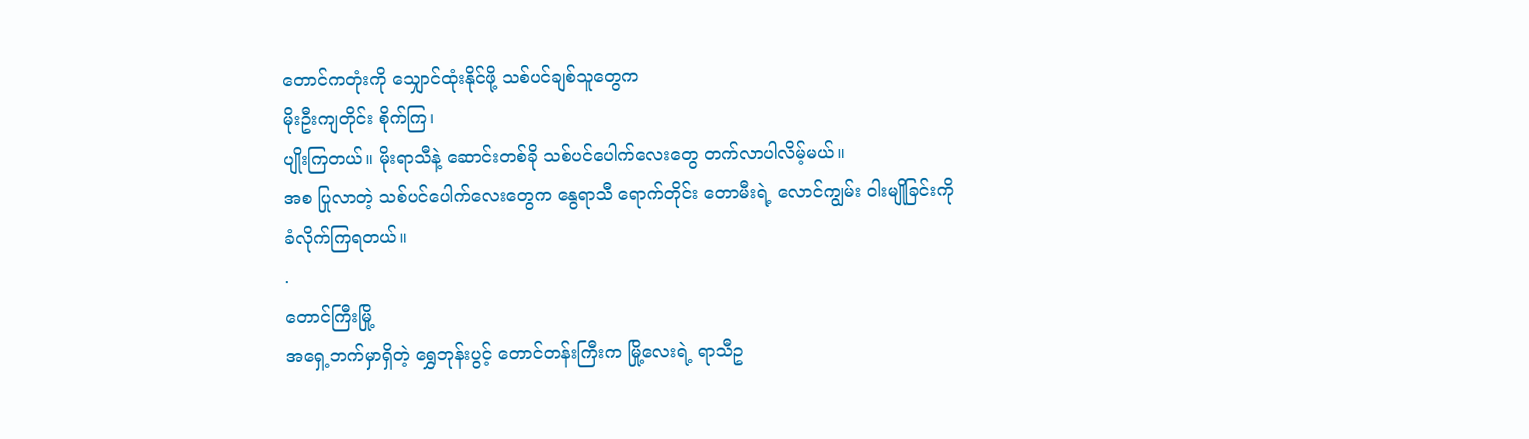တောင်ကတုံးကို သျှောင်ထုံးနိုင်ဖို့ သစ်ပင်ချစ်သူတွေက
မိုးဦးကျတိုင်း စိုက်ကြ၊
ပျိုးကြတယ်။ မိုးရာသီနဲ့ ဆောင်းတစ်ခို သစ်ပင်ပေါက်လေးတွေ တက်လာပါလိမ့်မယ်။
အစ ပြုလာတဲ့ သစ်ပင်ပေါက်လေးတွေက နွေရာသီ ရောက်တိုင်း တောမီးရဲ့ လောင်ကျွမ်း ဝါးမျိုခြင်းကို
ခံလိုက်ကြရတယ်။
.
တောင်ကြီးမြို့
အရှေ့ဘက်မှာရှိတဲ့ ရွှေဘုန်းပွင့် တောင်တန်းကြီးက မြို့လေးရဲ့ ရာသီဥ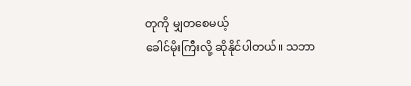တုကို မျှတစေမယ့်
ခေါင်မိုးကြီးလို့ ဆိုနိုင်ပါတယ်။ သဘာ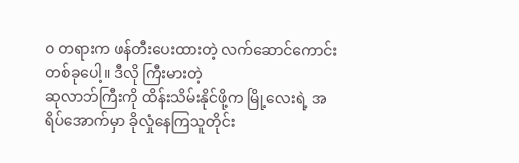၀ တရားက ဖန်တီးပေးထားတဲ့ လက်ဆောင်ကောင်း တစ်ခုပေါ့။ ဒီလို ကြီးမားတဲ့
ဆုလာဘ်ကြီးကို ထိန်းသိမ်းနိုင်ဖို့က မြို့လေးရဲ့ အရိပ်အောက်မှာ ခိုလှုံနေကြသူတိုင်း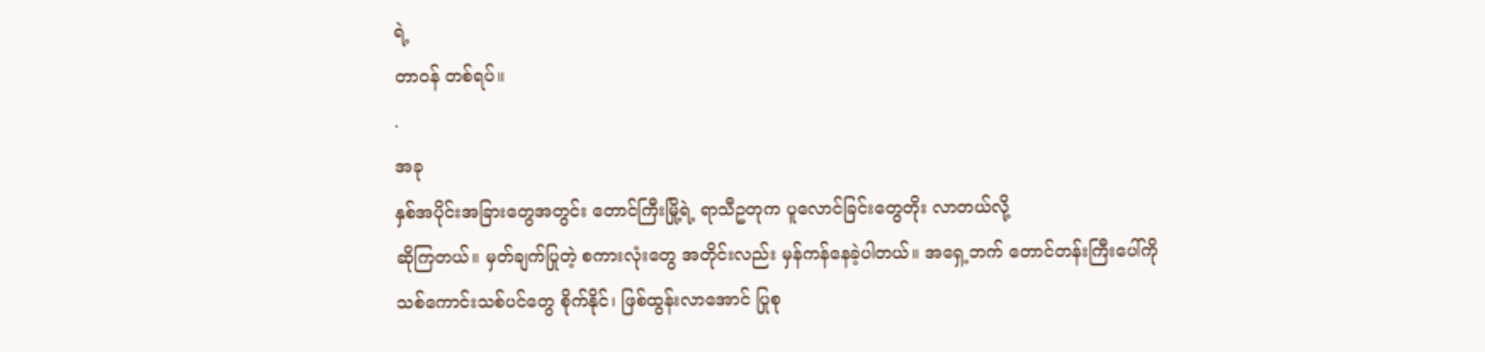ရဲ့
တာ၀န် တစ်ရပ်။
.
အခု
နှစ်အပိုင်းအခြားတွေအတွင်း တောင်ကြီးမြို့ရဲ့ ရာသီဥတုက ပူလောင်ခြင်းတွေတိုး လာတယ်လို့
ဆိုကြတယ်။ မှတ်ချက်ပြုတဲ့ စကားလုံးတွေ အတိုင်းလည်း မှန်ကန်နေခဲ့ပါတယ်။ အရှေ့ဘက် တောင်တန်းကြီးပေါ်ကို
သစ်ကောင်းသစ်ပင်တွေ စိုက်နိုင်၊ ဖြစ်ထွန်းလာအောင် ပြုစု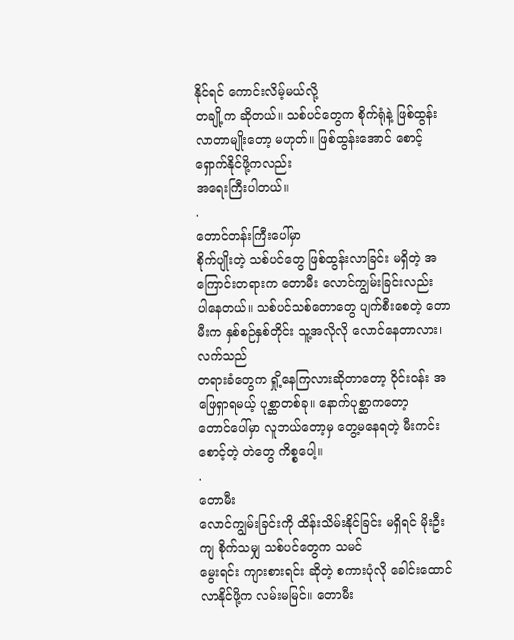နိုင်ရင် ကောင်းလိမ့်မယ်လို့
တချို့က ဆိုတယ်။ သစ်ပင်တွေက စိုက်ရုံနဲ့ ဖြစ်ထွန်းလာတာမျိုးတော့ မဟုတ်။ ဖြစ်ထွန်းအောင် စောင့်ရှောက်နိုင်ဖို့ကလည်း
အရေးကြီးပါတယ်။
.
တောင်တန်းကြီးပေါ်မှာ
စိုက်ပျိုးတဲ့ သစ်ပင်တွေ ဖြစ်ထွန်းလာခြင်း မရှိတဲ့ အကြောင်းတရားက တောမီး လောင်ကျွမ်းခြင်းလည်း
ပါနေတယ်။ သစ်ပင်သစ်တောတွေ ပျက်စီးစေတဲ့ တောမီးက နှစ်စဉ်နှစ်တိုင်း သူ့အလိုလို လောင်နေတာလား၊ လက်သည်
တရားခံတွေက ရှို့နေကြလားဆိုတာတော့ ဝိုင်း၀န်း အဖြေရှာရမယ့် ပုစ္ဆာတစ်ခု။ နောက်ပုစ္ဆာကတော့
တောင်ပေါ်မှာ လူဘယ်တော့မှ တွေ့မနေရတဲ့ မီးကင်းစောင့်တဲ့ တဲတွေ ကိစ္စပေါ့။
.
တောမီး
လောင်ကျွမ်းခြင်းကို ထိန်းသိမ်းနိုင်ခြင်း မရှိရင် မိုးဦးကျ စိုက်သမျှ သစ်ပင်တွေက သမင်
မွေးရင်း ကျားစားရင်း ဆိုတဲ့ စကားပုံလို ခေါင်းထောင်လာနိုင်ဖို့က လမ်းမမြင်။ တောမီး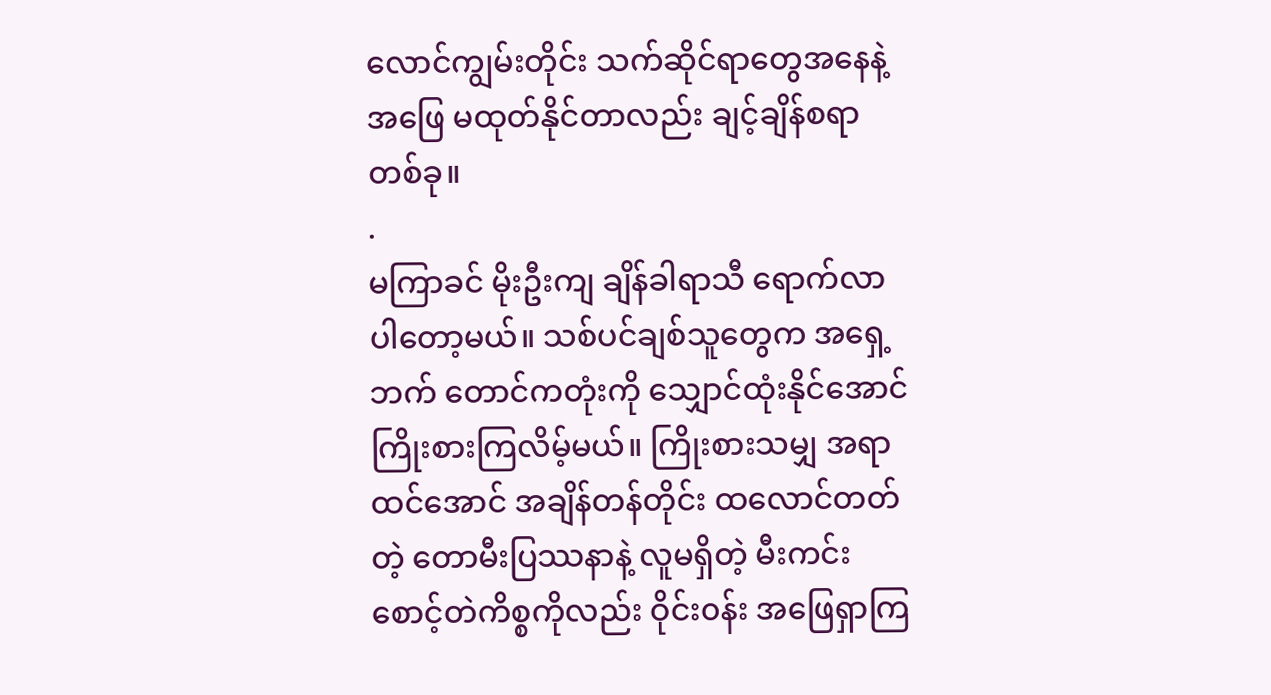လောင်ကျွမ်းတိုင်း သက်ဆိုင်ရာတွေအနေနဲ့ အဖြေ မထုတ်နိုင်တာလည်း ချင့်ချိန်စရာ တစ်ခု။
.
မကြာခင် မိုးဦးကျ ချိန်ခါရာသီ ရောက်လာပါတော့မယ်။ သစ်ပင်ချစ်သူတွေက အရှေ့ဘက် တောင်ကတုံးကို သျှောင်ထုံးနိုင်အောင် ကြိုးစားကြလိမ့်မယ်။ ကြိုးစားသမျှ အရာထင်အောင် အချိန်တန်တိုင်း ထလောင်တတ်တဲ့ တောမီးပြဿနာနဲ့ လူမရှိတဲ့ မီးကင်းစောင့်တဲကိစ္စကိုလည်း ဝိုင်း၀န်း အဖြေရှာကြ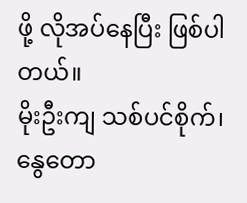ဖို့ လိုအပ်နေပြီး ဖြစ်ပါတယ်။
မိုးဦးကျ သစ်ပင်စိုက်၊ နွေတော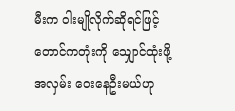မီးက ဝါးမျိုလိုက်ဆိုရင်ဖြင့် တောင်ကတုံးကို သျှောင်ထုံးဖို့ အလှမ်း ဝေးနေဦးမယ်ဟု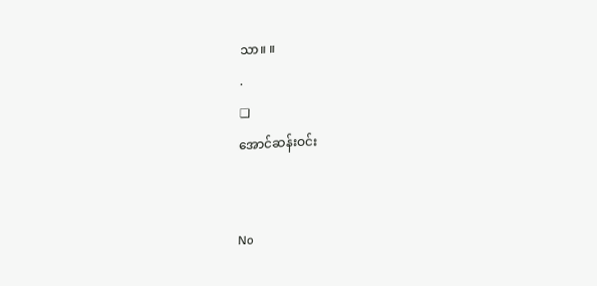သာ။ ။
.
❏
အောင်ဆန်းဝင်း


No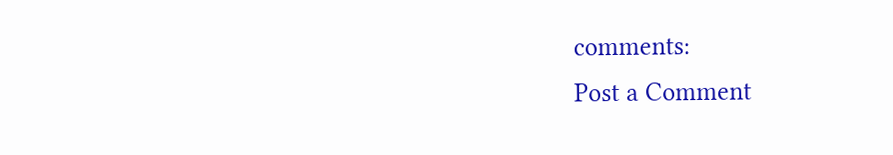comments:
Post a Comment